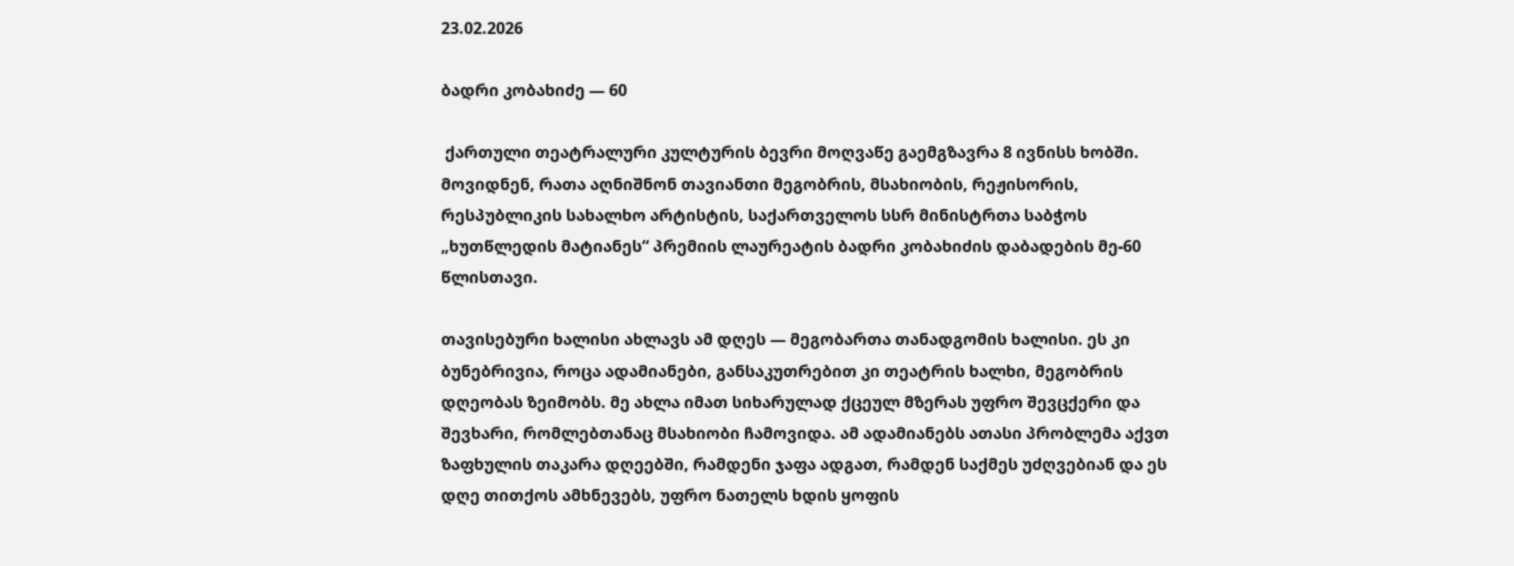23.02.2026

ბადრი კობახიძე — 60

 ქართული თეატრალური კულტურის ბევრი მოღვაწე გაემგზავრა 8 ივნისს ხობში. მოვიდნენ, რათა აღნიშნონ თავიანთი მეგობრის, მსახიობის, რეჟისორის, რესპუბლიკის სახალხო არტისტის, საქართველოს სსრ მინისტრთა საბჭოს „ხუთწლედის მატიანეს“ პრემიის ლაურეატის ბადრი კობახიძის დაბადების მე-60 წლისთავი.

თავისებური ხალისი ახლავს ამ დღეს — მეგობართა თანადგომის ხალისი. ეს კი ბუნებრივია, როცა ადამიანები, განსაკუთრებით კი თეატრის ხალხი, მეგობრის დღეობას ზეიმობს. მე ახლა იმათ სიხარულად ქცეულ მზერას უფრო შევცქერი და შევხარი, რომლებთანაც მსახიობი ჩამოვიდა. ამ ადამიანებს ათასი პრობლემა აქვთ ზაფხულის თაკარა დღეებში, რამდენი ჯაფა ადგათ, რამდენ საქმეს უძღვებიან და ეს დღე თითქოს ამხნევებს, უფრო ნათელს ხდის ყოფის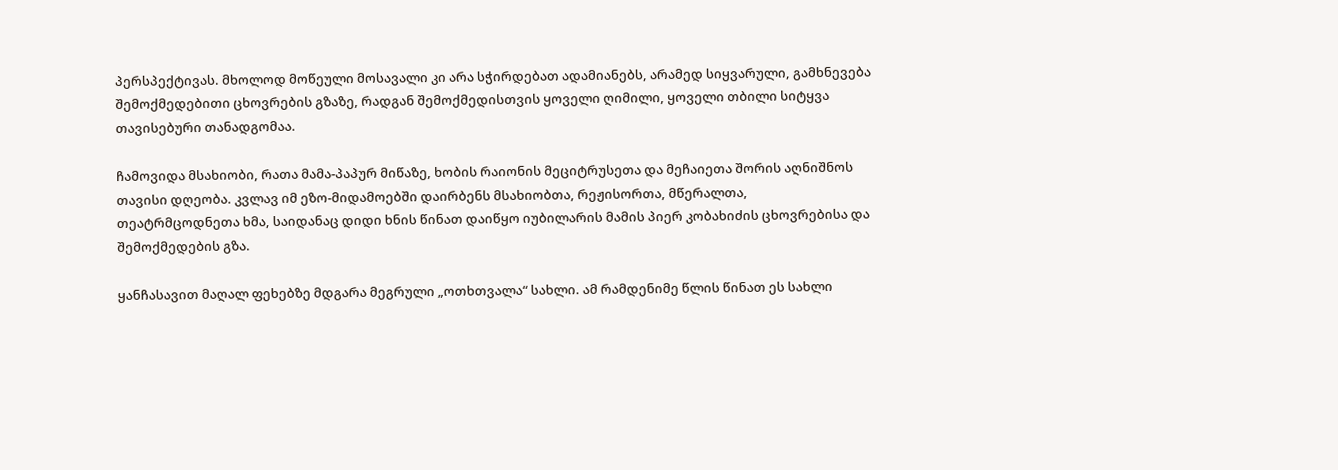პერსპექტივას. მხოლოდ მოწეული მოსავალი კი არა სჭირდებათ ადამიანებს, არამედ სიყვარული, გამხნევება შემოქმედებითი ცხოვრების გზაზე, რადგან შემოქმედისთვის ყოველი ღიმილი, ყოველი თბილი სიტყვა თავისებური თანადგომაა.

ჩამოვიდა მსახიობი, რათა მამა-პაპურ მიწაზე, ხობის რაიონის მეციტრუსეთა და მეჩაიეთა შორის აღნიშნოს თავისი დღეობა. კვლავ იმ ეზო-მიდამოებში დაირბენს მსახიობთა, რეჟისორთა, მწერალთა, თეატრმცოდნეთა ხმა, საიდანაც დიდი ხნის წინათ დაიწყო იუბილარის მამის პიერ კობახიძის ცხოვრებისა და შემოქმედების გზა.

ყანჩასავით მაღალ ფეხებზე მდგარა მეგრული „ოთხთვალა“ სახლი. ამ რამდენიმე წლის წინათ ეს სახლი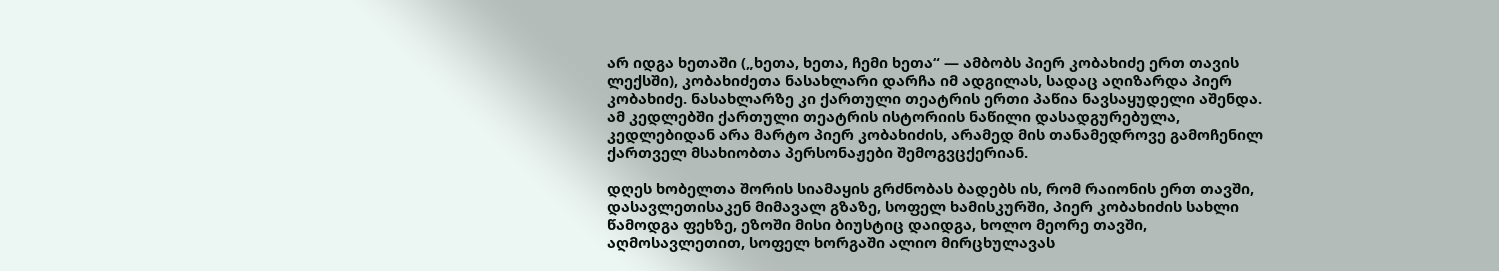არ იდგა ხეთაში („ხეთა, ხეთა, ჩემი ხეთა“ — ამბობს პიერ კობახიძე ერთ თავის ლექსში), კობახიძეთა ნასახლარი დარჩა იმ ადგილას, სადაც აღიზარდა პიერ კობახიძე. ნასახლარზე კი ქართული თეატრის ერთი პაწია ნავსაყუდელი აშენდა. ამ კედლებში ქართული თეატრის ისტორიის ნაწილი დასადგურებულა, კედლებიდან არა მარტო პიერ კობახიძის, არამედ მის თანამედროვე გამოჩენილ ქართველ მსახიობთა პერსონაჟები შემოგვცქერიან.

დღეს ხობელთა შორის სიამაყის გრძნობას ბადებს ის, რომ რაიონის ერთ თავში, დასავლეთისაკენ მიმავალ გზაზე, სოფელ ხამისკურში, პიერ კობახიძის სახლი წამოდგა ფეხზე, ეზოში მისი ბიუსტიც დაიდგა, ხოლო მეორე თავში, აღმოსავლეთით, სოფელ ხორგაში ალიო მირცხულავას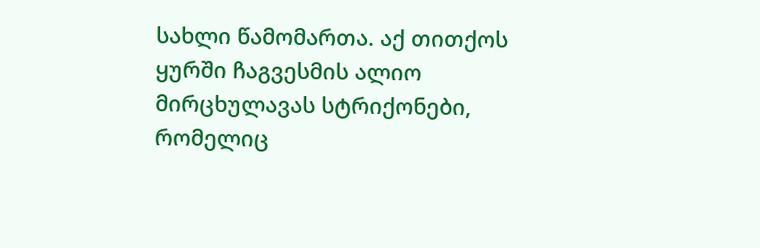სახლი წამომართა. აქ თითქოს ყურში ჩაგვესმის ალიო მირცხულავას სტრიქონები, რომელიც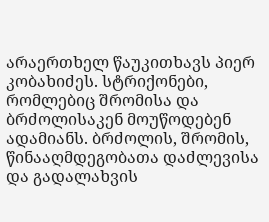არაერთხელ წაუკითხავს პიერ კობახიძეს. სტრიქონები, რომლებიც შრომისა და ბრძოლისაკენ მოუწოდებენ ადამიანს. ბრძოლის, შრომის, წინააღმდეგობათა დაძლევისა და გადალახვის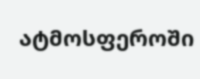ატმოსფეროში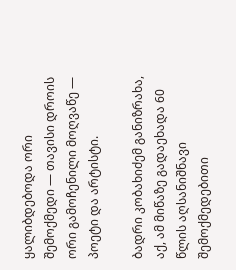ყალიბდებოდა ორი შემოქმედი — თავისი დროის ორი გამოჩენილი მოღვაწე — პოეტი და არტისტი.

ბადრი კობახიძემ განიზრახა, აქ, ამ მიწაზე გადაეხადა 60 წლის აღსანიშნავი შემოქმედებითი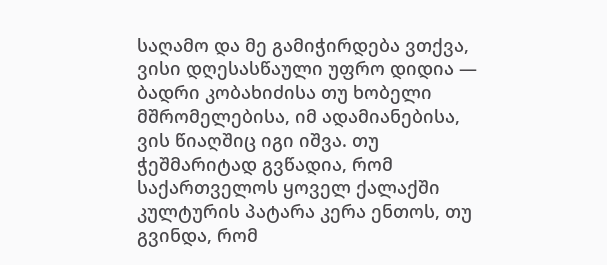საღამო და მე გამიჭირდება ვთქვა, ვისი დღესასწაული უფრო დიდია — ბადრი კობახიძისა თუ ხობელი მშრომელებისა, იმ ადამიანებისა, ვის წიაღშიც იგი იშვა. თუ ჭეშმარიტად გვწადია, რომ საქართველოს ყოველ ქალაქში კულტურის პატარა კერა ენთოს, თუ გვინდა, რომ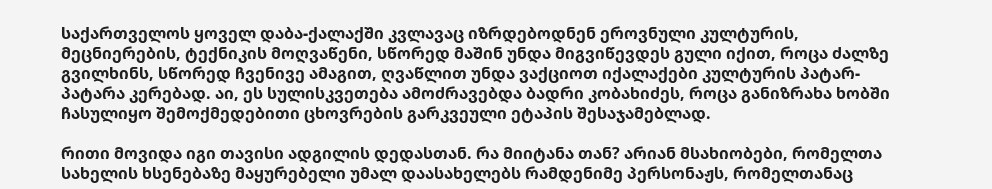საქართველოს ყოველ დაბა-ქალაქში კვლავაც იზრდებოდნენ ეროვნული კულტურის, მეცნიერების, ტექნიკის მოღვაწენი, სწორედ მაშინ უნდა მიგვიწევდეს გული იქით, როცა ძალზე გვილხინს, სწორედ ჩვენივე ამაგით, ღვაწლით უნდა ვაქციოთ იქალაქები კულტურის პატარ-პატარა კერებად. აი, ეს სულისკვეთება ამოძრავებდა ბადრი კობახიძეს, როცა განიზრახა ხობში ჩასულიყო შემოქმედებითი ცხოვრების გარკვეული ეტაპის შესაჯამებლად.

რითი მოვიდა იგი თავისი ადგილის დედასთან. რა მიიტანა თან? არიან მსახიობები, რომელთა სახელის ხსენებაზე მაყურებელი უმალ დაასახელებს რამდენიმე პერსონაჟს, რომელთანაც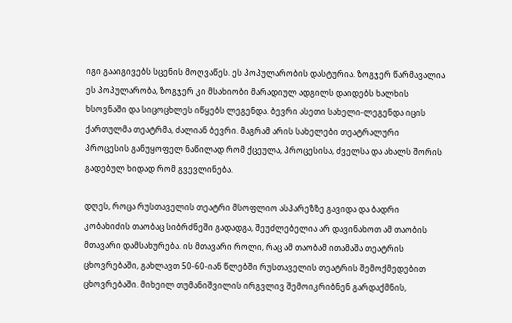იგი გააიგივებს სცენის მოღვაწეს. ეს პოპულარობის დასტურია. ზოგჯერ წარმავალია ეს პოპულარობა, ზოგჯერ კი მსახიობი მარადიულ ადგილს დაიდებს ხალხის ხსოვნაში და სიცოცხლეს იწყებს ლეგენდა. ბევრი ასეთი სახელი-ლეგენდა იცის ქართულმა თეატრმა, ძალიან ბევრი. მაგრამ არის სახელები თეატრალური პროცესის განუყოფელ ნაწილად რომ ქცეულა, პროცესისა, ძველსა და ახალს შორის გადებულ ხიდად რომ გვევლინება.

დღეს, როცა რუსთაველის თეატრი მსოფლიო ასპარეზზე გავიდა და ბადრი კობახიძის თაობაც სიბრძნეში გადადგა, შეუძლებელია არ დავინახოთ ამ თაობის მთავარი დამსახურება. ის მთავარი როლი, რაც ამ თაობამ ითამაშა თეატრის ცხოვრებაში, გახლავთ 50-60-იან წლებში რუსთაველის თეატრის შემოქმედებით ცხოვრებაში. მიხეილ თუმანიშვილის ირგვლივ შემოიკრიბნენ გარდაქმნის,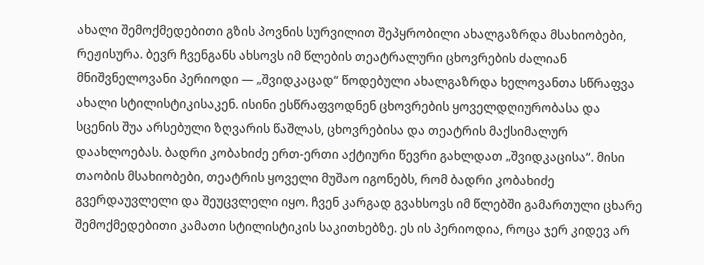ახალი შემოქმედებითი გზის პოვნის სურვილით შეპყრობილი ახალგაზრდა მსახიობები, რეჟისურა. ბევრ ჩვენგანს ახსოვს იმ წლების თეატრალური ცხოვრების ძალიან მნიშვნელოვანი პერიოდი — „შვიდკაცად“ წოდებული ახალგაზრდა ხელოვანთა სწრაფვა ახალი სტილისტიკისაკენ. ისინი ესწრაფვოდნენ ცხოვრების ყოველდღიურობასა და სცენის შუა არსებული ზღვარის წაშლას, ცხოვრებისა და თეატრის მაქსიმალურ დაახლოებას. ბადრი კობახიძე ერთ-ერთი აქტიური წევრი გახლდათ „შვიდკაცისა“. მისი თაობის მსახიობები, თეატრის ყოველი მუშაო იგონებს, რომ ბადრი კობახიძე გვერდაუვლელი და შეუცვლელი იყო. ჩვენ კარგად გვახსოვს იმ წლებში გამართული ცხარე შემოქმედებითი კამათი სტილისტიკის საკითხებზე. ეს ის პერიოდია, როცა ჯერ კიდევ არ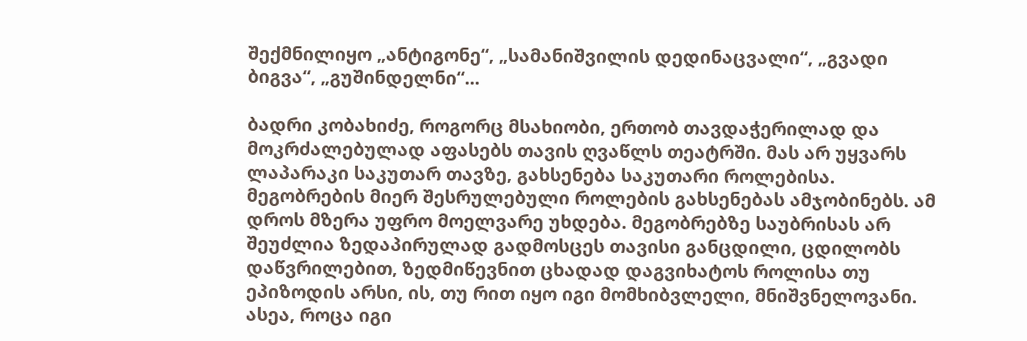შექმნილიყო „ანტიგონე“, „სამანიშვილის დედინაცვალი“, „გვადი ბიგვა“, „გუშინდელნი“...

ბადრი კობახიძე, როგორც მსახიობი, ერთობ თავდაჭერილად და მოკრძალებულად აფასებს თავის ღვაწლს თეატრში. მას არ უყვარს ლაპარაკი საკუთარ თავზე, გახსენება საკუთარი როლებისა. მეგობრების მიერ შესრულებული როლების გახსენებას ამჯობინებს. ამ დროს მზერა უფრო მოელვარე უხდება. მეგობრებზე საუბრისას არ შეუძლია ზედაპირულად გადმოსცეს თავისი განცდილი, ცდილობს დაწვრილებით, ზედმიწევნით ცხადად დაგვიხატოს როლისა თუ ეპიზოდის არსი, ის, თუ რით იყო იგი მომხიბვლელი, მნიშვნელოვანი. ასეა, როცა იგი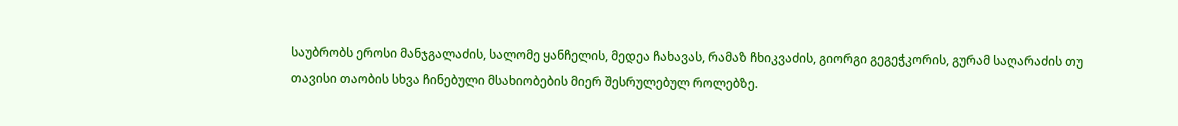საუბრობს ეროსი მანჯგალაძის, სალომე ყანჩელის, მედეა ჩახავას, რამაზ ჩხიკვაძის, გიორგი გეგეჭკორის, გურამ საღარაძის თუ თავისი თაობის სხვა ჩინებული მსახიობების მიერ შესრულებულ როლებზე.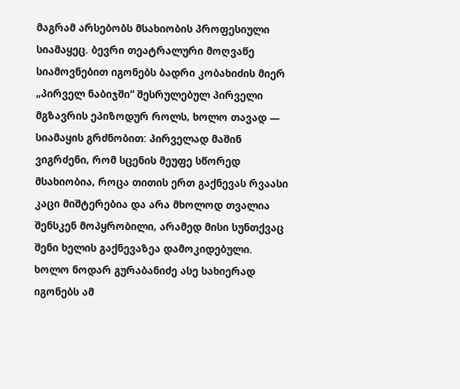მაგრამ არსებობს მსახიობის პროფესიული სიამაყეც. ბევრი თეატრალური მოღვაწე სიამოვნებით იგონებს ბადრი კობახიძის მიერ „პირველ ნაბიჯში“ შესრულებულ პირველი მგზავრის ეპიზოდურ როლს, ხოლო თავად — სიამაყის გრძნობით: პირველად მაშინ ვიგრძენი, რომ სცენის მეუფე სწორედ მსახიობია, როცა თითის ერთ გაქნევას რვაასი კაცი მიშტერებია და არა მხოლოდ თვალია შენსკენ მოპყრობილი, არამედ მისი სუნთქვაც შენი ხელის გაქნევაზეა დამოკიდებული. ხოლო ნოდარ გურაბანიძე ასე სახიერად იგონებს ამ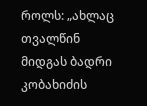როლს: „ახლაც თვალწინ მიდგას ბადრი კობახიძის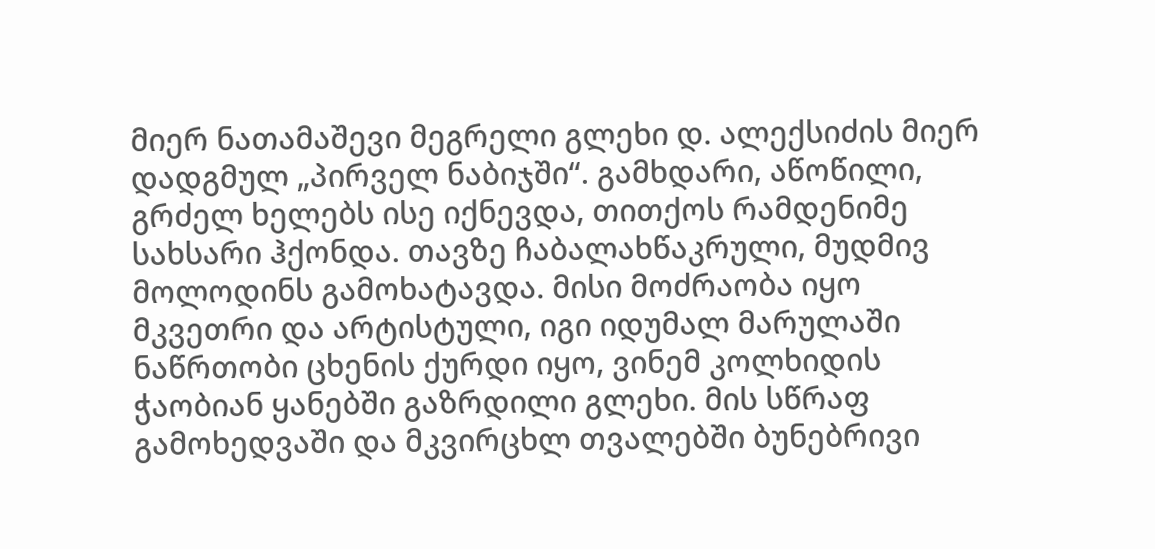მიერ ნათამაშევი მეგრელი გლეხი დ. ალექსიძის მიერ დადგმულ „პირველ ნაბიჯში“. გამხდარი, აწოწილი, გრძელ ხელებს ისე იქნევდა, თითქოს რამდენიმე სახსარი ჰქონდა. თავზე ჩაბალახწაკრული, მუდმივ მოლოდინს გამოხატავდა. მისი მოძრაობა იყო მკვეთრი და არტისტული, იგი იდუმალ მარულაში ნაწრთობი ცხენის ქურდი იყო, ვინემ კოლხიდის ჭაობიან ყანებში გაზრდილი გლეხი. მის სწრაფ გამოხედვაში და მკვირცხლ თვალებში ბუნებრივი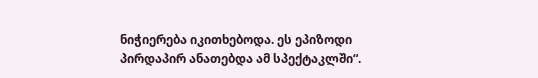ნიჭიერება იკითხებოდა. ეს ეპიზოდი პირდაპირ ანათებდა ამ სპექტაკლში“.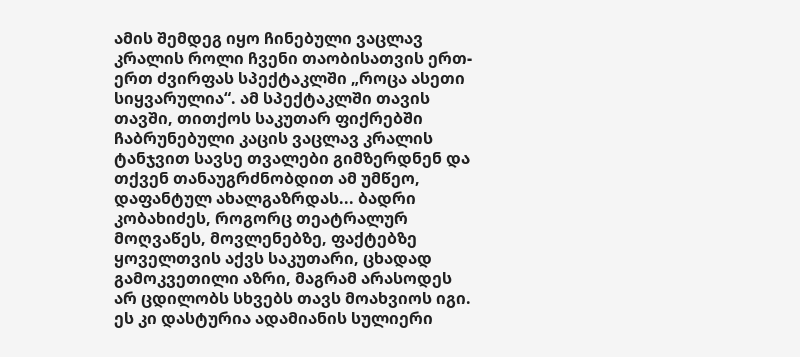ამის შემდეგ იყო ჩინებული ვაცლავ კრალის როლი ჩვენი თაობისათვის ერთ-ერთ ძვირფას სპექტაკლში „როცა ასეთი სიყვარულია“. ამ სპექტაკლში თავის თავში, თითქოს საკუთარ ფიქრებში ჩაბრუნებული კაცის ვაცლავ კრალის ტანჯვით სავსე თვალები გიმზერდნენ და თქვენ თანაუგრძნობდით ამ უმწეო, დაფანტულ ახალგაზრდას... ბადრი კობახიძეს, როგორც თეატრალურ მოღვაწეს, მოვლენებზე, ფაქტებზე ყოველთვის აქვს საკუთარი, ცხადად გამოკვეთილი აზრი, მაგრამ არასოდეს არ ცდილობს სხვებს თავს მოახვიოს იგი. ეს კი დასტურია ადამიანის სულიერი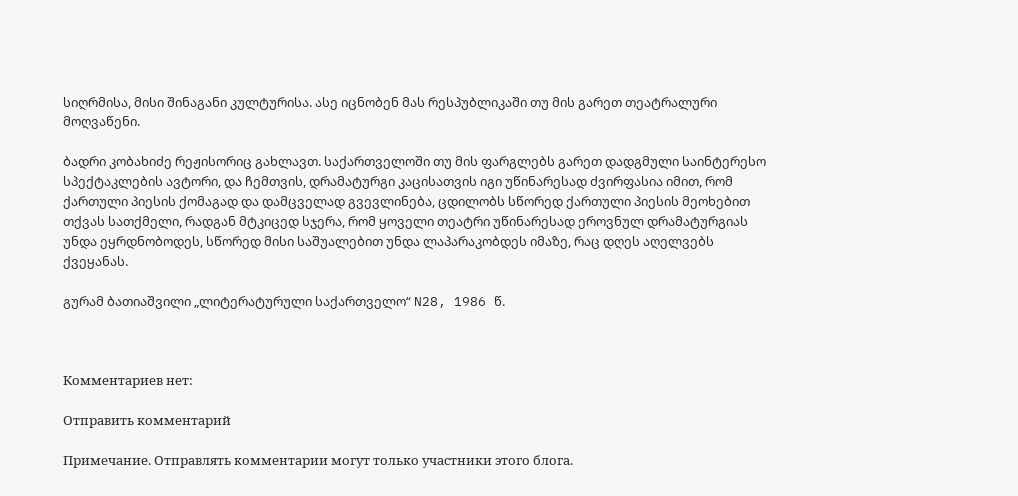სიღრმისა, მისი შინაგანი კულტურისა. ასე იცნობენ მას რესპუბლიკაში თუ მის გარეთ თეატრალური მოღვაწენი.

ბადრი კობახიძე რეჟისორიც გახლავთ. საქართველოში თუ მის ფარგლებს გარეთ დადგმული საინტერესო სპექტაკლების ავტორი, და ჩემთვის, დრამატურგი კაცისათვის იგი უწინარესად ძვირფასია იმით, რომ ქართული პიესის ქომაგად და დამცველად გვევლინება, ცდილობს სწორედ ქართული პიესის მეოხებით თქვას სათქმელი, რადგან მტკიცედ სჯერა, რომ ყოველი თეატრი უწინარესად ეროვნულ დრამატურგიას უნდა ეყრდნობოდეს, სწორედ მისი საშუალებით უნდა ლაპარაკობდეს იმაზე, რაც დღეს აღელვებს ქვეყანას.

გურამ ბათიაშვილი „ლიტერატურული საქართველო“ N28, 1986 წ.



Комментариев нет:

Отправить комментарий

Примечание. Отправлять комментарии могут только участники этого блога.